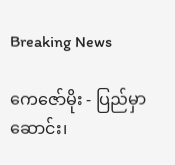Breaking News

ကေဇော်မိုး - ပြည်မှာဆောင်း၊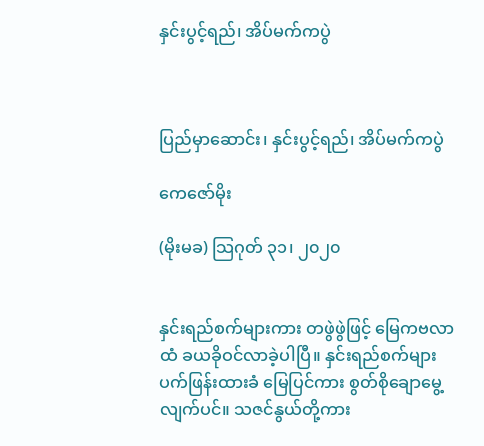နှင်းပွင့်ရည်၊ အိပ်မက်ကပွဲ



ပြည်မှာဆောင်း၊ နှင်းပွင့်ရည်၊ အိပ်မက်ကပွဲ

ကေဇော်မိုး

(မိုးမခ) သြဂုတ် ၃၁၊ ၂၀၂၀


နှင်းရည်စက်များကား တဖွဲဖွဲဖြင့် မြေကဗလာထံ ခယခိုဝင်လာခဲ့ပါပြီ။ နှင်းရည်စက်များ ပက်ဖြန်းထားခံ မြေပြင်ကား စွတ်စိုချောမွေ့လျက်ပင်။ သဇင်နွယ်တို့ကား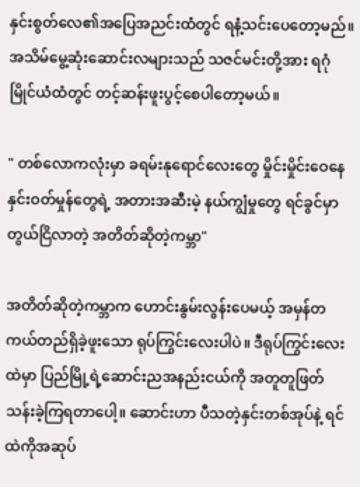နှင်းစွတ်လေ၏အပြေအညင်းထံတွင် ရနံ့သင်းပေတော့မည်။ အသိမ်မွေ့ဆုံးဆောင်းလများသည် သဇင်မင်းတို့အား ရဂုံမြိုင်ယံထံတွင် တင့်ဆန်းဖူးပွင့်စေပါတော့မယ်။

" တစ်လောကလုံးမှာ ခရမ်းနုရောင်လေးတွေ မှိုင်းမှိုင်းဝေနေ နှင်းဝတ်မှုန်တွေရဲ့ အတားအဆီးမဲ့ နယ်ကျွံမှုတွေ ရင်ခွင်မှာ တွယ်ငြိလာတဲ့ အတိတ်ဆိုတဲ့ကမ္ဘာ"

အတိတ်ဆိုတဲ့ကမ္ဘာက ဟောင်းနွမ်းလွန်းပေမယ့် အမှန်တကယ်တည်ရှိခဲ့ဖူးသော ရုပ်ကြွင်းလေးပါပဲ။ ဒီရုပ်ကြွင်းလေးထဲမှာ ပြည်မြို့ရဲ့ဆောင်းညအနည်းငယ်ကို အတူတူဖြတ်သန်းခဲ့ကြရတာပေါ့။ ဆောင်းဟာ ပီသတဲ့နှင်းတစ်အုပ်နဲ့ ရင်ထဲကိုအဆုပ်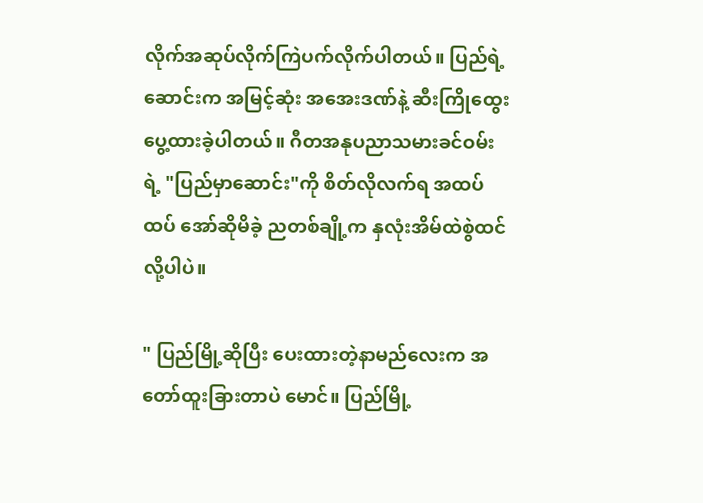လိုက်အဆုပ်လိုက်ကြဲပက်လိုက်ပါတယ်။ ပြည်ရဲ့ဆောင်းက အမြင့်ဆုံး အအေးဒဏ်နဲ့ ဆီးကြိုထွေးပွေ့ထားခဲ့ပါတယ်။ ဂီတအနုပညာသမားခင်ဝမ်း ရဲ့ "ပြည်မှာဆောင်း"ကို စိတ်လိုလက်ရ အထပ်ထပ် အော်ဆိုမိခဲ့ ညတစ်ချို့က နှလုံးအိမ်ထဲစွဲထင်လို့ပါပဲ။

" ပြည်မြို့ဆိုပြီး ပေးထားတဲ့နာမည်လေးက အတော်ထူးခြားတာပဲ မောင်။ ပြည်မြို့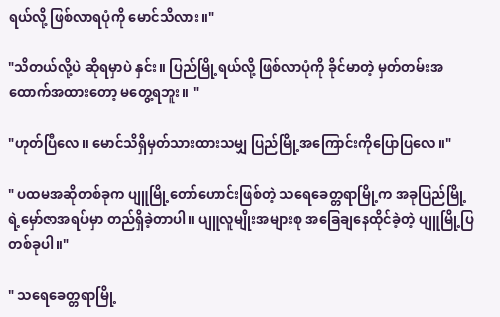ရယ်လို့ ဖြစ်လာရပုံကို မောင်သိလား။"

"သိတယ်လို့ပဲ ဆိုရမှာပဲ နှင်း။ ပြည်မြို့ရယ်လို့ ဖြစ်လာပုံကို ခိုင်မာတဲ့ မှတ်တမ်းအထောက်အထားတော့ မတွေ့ရဘူး။ "

"ဟုတ်ပြီလေ။ မောင်သိရှိမှတ်သားထားသမျှ ပြည်မြို့အကြောင်းကိုပြောပြလေ။"

" ပထမအဆိုတစ်ခုက ပျူမြို့တော်ဟောင်းဖြစ်တဲ့ သရေခေတ္တရာမြို့က အခုပြည်မြို့ရဲ့မှော်ဇာအရပ်မှာ တည်ရှိခဲ့တာပါ။ ပျူလူမျိုးအများစု အခြေချနေထိုင်ခဲ့တဲ့ ပျူမြို့ပြတစ်ခုပါ။"

" သရေခေတ္တရာမြို့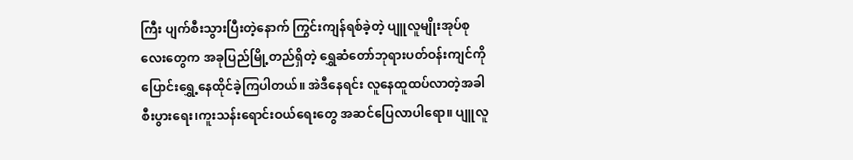ကြီး ပျက်စီးသွားပြီးတဲ့နောက် ကြွင်းကျန်ရစ်ခဲ့တဲ့ ပျူလူမျိုးအုပ်စုလေးတွေက အခုပြည်မြို့တည်ရှိတဲ့ ရွှေဆံတော်ဘုရားပတ်ဝန်းကျင်ကို ပြောင်းရွှေ့နေထိုင်ခဲ့ကြပါတယ်။ အဲဒီနေရင်း လူနေထူထပ်လာတဲ့အခါ စီးပွားရေး၊ကူးသန်းရောင်းဝယ်ရေးတွေ အဆင်ပြေလာပါရော။ ပျူလူ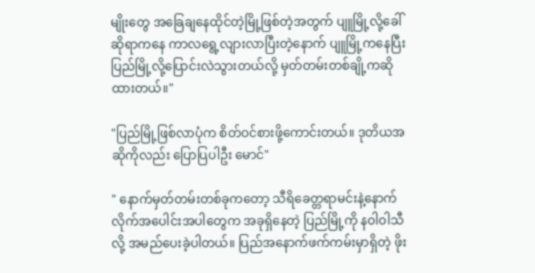မျိုးတွေ အခြေချနေထိုင်တဲ့မြို့ဖြစ်တဲ့အတွက် ပျူမြို့လို့ခေါ်ဆိုရာကနေ ကာလရွေ့လျားလာပြီးတဲ့နောက် ပျူမြို့ကနေပြီး ပြည်မြို့လို့ပြောင်းလဲသွားတယ်လို့ မှတ်တမ်းတစ်ချို့ကဆိုထားတယ်။"

"ပြည်မြို့ဖြစ်လာပုံက စိတ်ဝင်စားဖို့ကောင်းတယ်။ ဒုတိယအဆိုကိုလည်း ပြောပြပါဦး မောင်"

" နောက်မှတ်တမ်းတစ်ခုကတော့ သီရိခေတ္တရာမင်းနဲ့နောက်လိုက်အပေါင်းအပါတွေက အခုရှိနေတဲ့ ပြည်မြို့ကို နဝါဝါသီလို့ အမည်ပေးခဲ့ပါတယ်။ ပြည်အနောက်ဖက်ကမ်းမှာရှိတဲ့ ဖိုး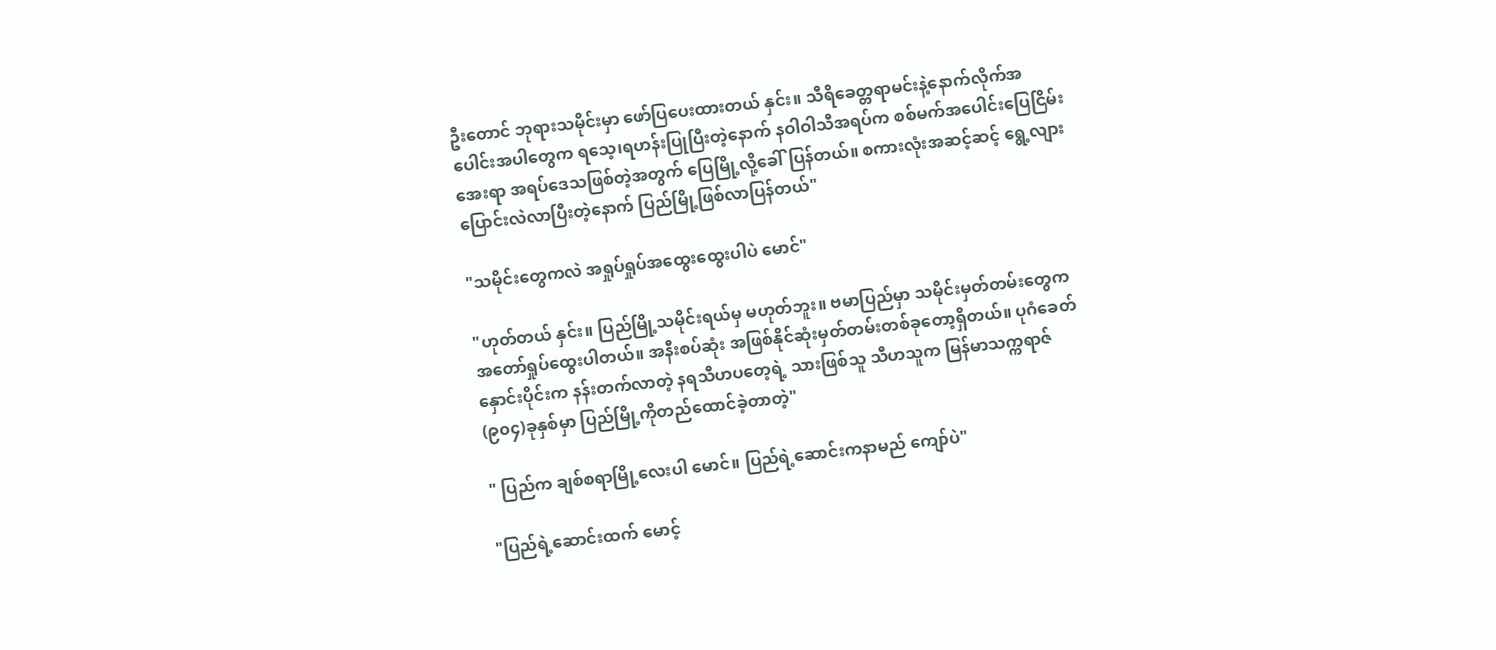ဦးတောင် ဘုရားသမိုင်းမှာ ဖော်ပြပေးထားတယ် နှင်း။ သီရိခေတ္တရာမင်းနဲ့နောက်လိုက်အပေါင်းအပါတွေက ရသေ့၊ရဟန်းပြုပြီးတဲ့နောက် နဝါဝါသီအရပ်က စစ်မက်အပေါင်းပြေငြိမ်းအေးရာ အရပ်ဒေသဖြစ်တဲ့အတွက် ပြေမြို့လို့ခေါ်ပြန်တယ်။ စကားလုံးအဆင့်ဆင့် ရွေ့လျားပြောင်းလဲလာပြီးတဲ့နောက် ပြည်မြို့ဖြစ်လာပြန်တယ်"

"သမိုင်းတွေကလဲ အရှုပ်ရှုပ်အထွေးထွေးပါပဲ မောင်"

"ဟုတ်တယ် နှင်း။ ပြည်မြို့သမိုင်းရယ်မှ မဟုတ်ဘူး။ ဗမာပြည်မှာ သမိုင်းမှတ်တမ်းတွေက အတော်ရှုပ်ထွေးပါတယ်။ အနီးစပ်ဆုံး အဖြစ်နိုင်ဆုံးမှတ်တမ်းတစ်ခုတော့ရှိတယ်။ ပုဂံခေတ်နှောင်းပိုင်းက နန်းတက်လာတဲ့ နရသီဟပတေ့ရဲ့ သားဖြစ်သူ သီဟသူက မြန်မာသက္ကရာဇ် (၉၀၄)ခုနှစ်မှာ ပြည်မြို့ကိုတည်ထောင်ခဲ့တာတဲ့"

" ပြည်က ချစ်စရာမြို့လေးပါ မောင်။ ပြည်ရဲ့ဆောင်းကနာမည် ကျော်ပဲ"

"ပြည်ရဲ့ဆောင်းထက် မောင့်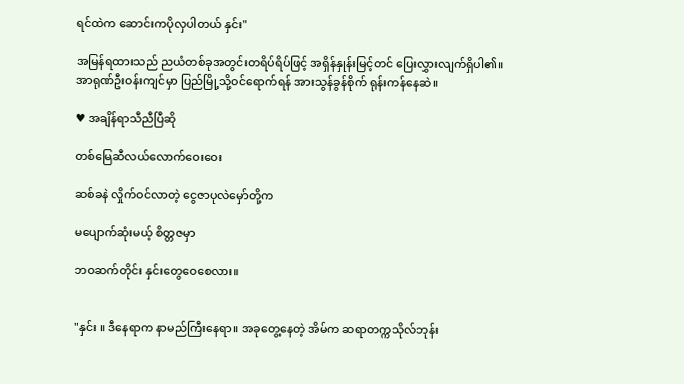ရင်ထဲက ဆောင်းကပိုလှပါတယ် နှင်း"

အမြန်ရထားသည် ညယံတစ်ခုအတွင်းတရိပ်ရိပ်ဖြင့် အရှိန်နှုန်းမြင့်တင် ပြေးလွှားလျက်ရှိပါ၏။ အာရုဏ်ဦးဝန်းကျင်မှာ ပြည်မြို့သို့ဝင်ရောက်ရန် အားသွန်ခွန်စိုက် ရုန်းကန်နေဆဲ။

♥ အချိန်ရာသီညီပြီဆို

တစ်မြေဆီလယ်လောက်ဝေးဝေး

ဆစ်ခနဲ လှိုက်ဝင်လာတဲ့ ငွေဇာပုလဲမှော်တို့က

မပျောက်ဆုံးမယ့် စိတ္တဇမှာ

ဘဝဆက်တိုင်း နှင်းတွေဝေစေလား။


"နှင်း ။ ဒီနေရာက နာမည်ကြီးနေရာ။ အခုတွေ့နေတဲ့ အိမ်က ဆရာတက္ကသိုလ်ဘုန်း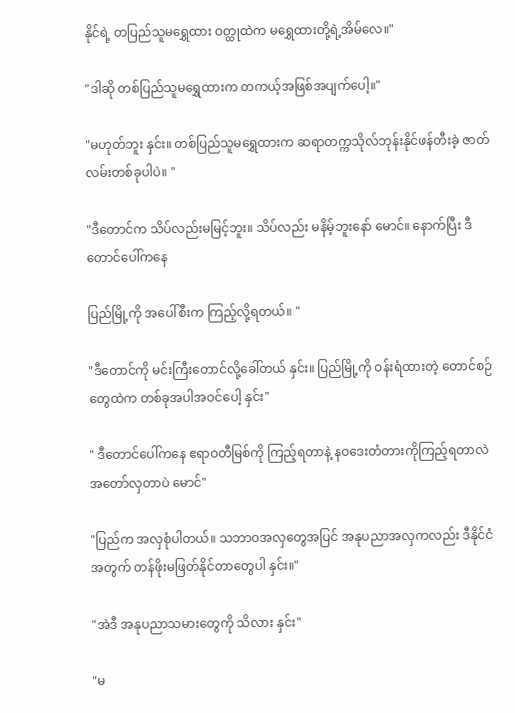နိုင်ရဲ့ တပြည်သူမရွှေထား ဝတ္ထုထဲက မရွှေထားတို့ရဲ့အိမ်လေ။"

"ဒါဆို တစ်ပြည်သူမရွှေထားက တကယ့်အဖြစ်အပျက်ပေါ့။"

"မဟုတ်ဘူး နှင်း။ တစ်ပြည်သူမရွှေထားက ဆရာတက္ကသိုလ်ဘုန်းနိုင်ဖန်တီးခဲ့ ဇာတ်လမ်းတစ်ခုပါပဲ။ "

"ဒီတောင်က သိပ်လည်းမမြင့်ဘူး။ သိပ်လည်း မနိမ့်ဘူးနော် မောင်။ နောက်ပြီး ဒီတောင်ပေါ်ကနေ

ပြည်မြို့ကို အပေါ်စီးက ကြည့်လို့ရတယ်။ "

"ဒီတောင်ကို မင်းကြီးတောင်လို့ခေါ်တယ် နှင်း။ ပြည်မြို့ကို ဝန်းရံထားတဲ့ တောင်စဉ်တွေထဲက တစ်ခုအပါအဝင်ပေါ့ နှင်း"

" ဒီတောင်ပေါ်ကနေ ဧရာဝတီမြစ်ကို ကြည့်ရတာနဲ့ နဝဒေးတံတားကိုကြည့်ရတာလဲ အတော်လှတာပဲ မောင်"

"ပြည်က အလှစုံပါတယ်။ သဘာဝအလှတွေအပြင် အနုပညာအလှကလည်း ဒီနိုင်ငံအတွက် တန်ဖိုးမဖြတ်နိုင်တာတွေပါ နှင်း။"

"အဲဒီ အနုပညာသမားတွေကို သိလား နှင်း"

"မ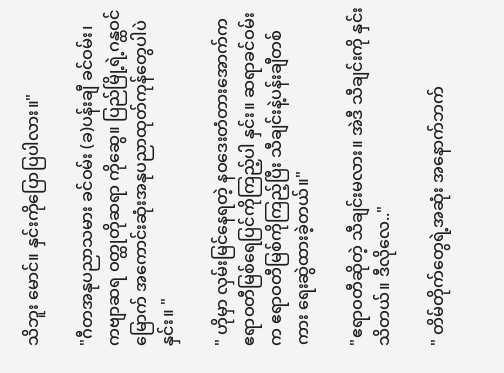သိဘူး မောင်။ နှင်းကိုပြောပြပါလား။"

"ဂီတအနုပညာသမား ခင်ဝမ်း (ခ)ပန်းချီ ခင်ဝမ်း၊ ကဗျာဆရ ဝတ္ထုတိုဆရာ ကိုဆွေ။ ပြည်မြို့ရဲ့ဂန္ထဝင်မြောက် အကောင်းဆုံးအနုပညာထုတ်ကုန်တွေပါပဲ နှင်း။ "

" ဟိုမှာ လှမ်းမြင်နေရတဲ့ နဝဒေးတံတားအောက်က ဧရာဝတီမြစ်ရေပြင်ကိုကြည့်ပါ နှင်း။ ဆရာခင်ဝမ်းက ဧရာဝတီမြစ်ကိုကြည့်ပြီး သီချင်းနဲ့ပန်းချီတစ်ကား ရေးဆွဲထားခဲ့တယ်။"

"ဧရာဝတီဆိုတဲ့ သီချင်းမလား။ အဲဒီ သီချင်းကို နှင်းသိတယ်။ ဒီလိုလေ.."

" တိမ်တိုက်တွေရဲ့အဆုံး အနောက်ဘက်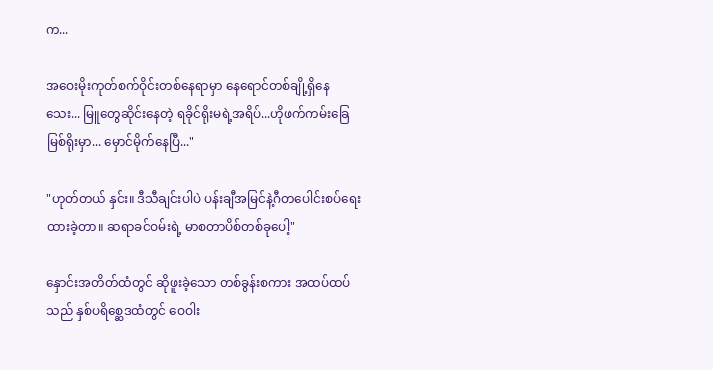က...

အဝေးမိုးကုတ်စက်ဝိုင်းတစ်နေရာမှာ နေရောင်တစ်ချို့ရှိနေသေး... မြူတွေဆိုင်းနေတဲ့ ရခိုင်ရိုးမရဲ့အရိပ်...ဟိုဖက်ကမ်းခြေမြစ်ရိုးမှာ... မှောင်မိုက်နေပြီ..."

"ဟုတ်တယ် နှင်း။ ဒီသီချင်းပါပဲ ပန်းချီအမြင်နဲ့ဂီတပေါင်းစပ်ရေးထားခဲ့တာ။ ဆရာခင်ဝမ်းရဲ့ မာစတာပိစ်တစ်ခုပေါ့"

နှောင်းအတိတ်ထံတွင် ဆိုဖူးခဲ့သော တစ်ခွန်းစကား အထပ်ထပ်သည် နှစ်ပရိစ္ဆေဒထံတွင် ဝေဝါး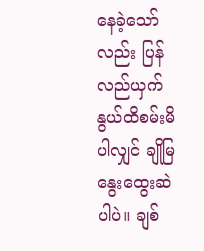နေခဲ့သော်လည်း ပြန်လည်ယှက်နွယ်ထိစမ်းမိပါလျှင် ချိုမြနွေးထွေးဆဲပါပဲ။ ချစ်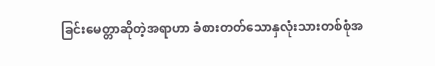ခြင်းမေတ္တာဆိုတဲ့အရာဟာ ခံစားတတ်သောနှလုံးသားတစ်စုံအ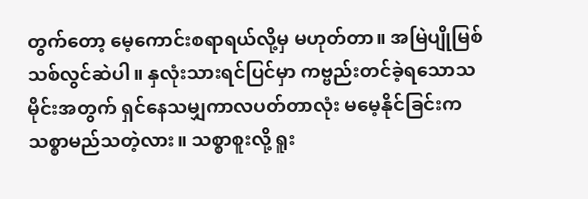တွက်တော့ မေ့ကောင်းစရာရယ်လို့မှ မဟုတ်တာ။ အမြဲပျိုမြစ် သစ်လွင်ဆဲပါ။ နှလုံးသားရင်ပြင်မှာ ကဗ္ဗည်းတင်ခဲ့ရသောသမိုင်းအတွက် ရှင်နေသမျှကာလပတ်တာလုံး မမေ့နိုင်ခြင်းက သစ္စာမည်သတဲ့လား။ သစ္စာစူးလို့ ရူး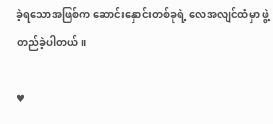ခဲ့ရသောအဖြစ်က ဆောင်းနှောင်းတစ်ခုရဲ့ လေအလျင်ထံမှာ ဖွဲ့တည်ခဲ့ပါတယ်။

♥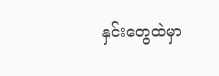နှင်းတွေထဲမှာ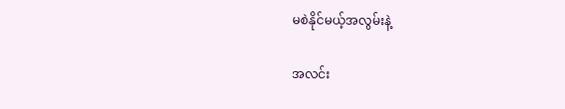မစဲနိုင်မယ့်အလွမ်းနဲ့

အလင်း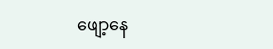ဖျော့နေ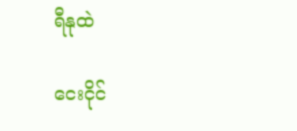ရီနုထဲ

ငေးငိုင်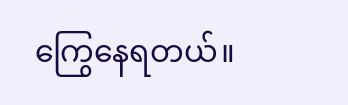ကြွေနေရတယ်။